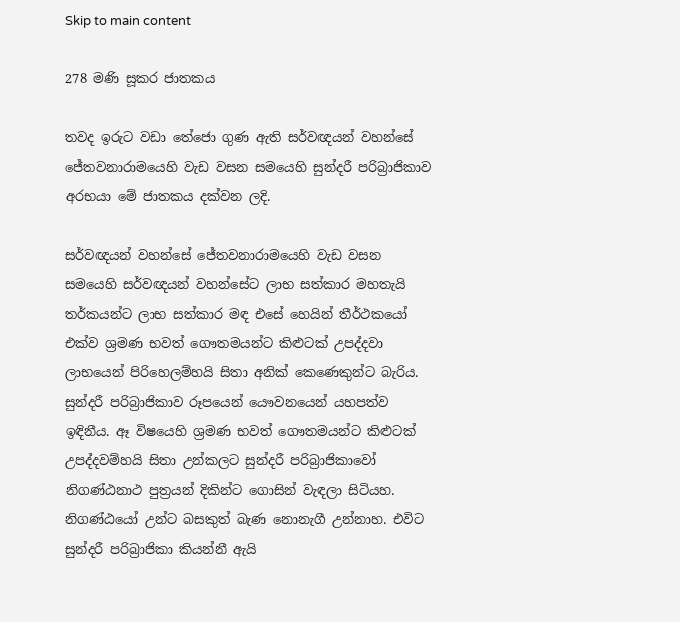Skip to main content

278 මණි සූකර ජාතකය

තවද ඉරුට වඩා තේජො ගුණ ඇති සර්වඥයන් වහන්සේ ජේතවනාරාමයෙහි වැඩ වසන සමයෙහි සුන්දරී පරිබ්‍රාජිකාව අරභයා මේ ජාතකය දක්වන ලදි.

සර්වඥයන් වහන්සේ ජේතවනාරාමයෙහි වැඩ වසන සමයෙහි සර්වඥයන් වහන්සේට ලාභ සත්කාර මහතැයි තර්කයන්ට ලාභ සත්කාර මඳ එසේ හෙයින් තීර්ථකයෝ එක්ව ශ්‍රමණ භවත් ගෞතමයන්ට කිළුටක් උපද්දවා ලාභයෙන් පිරිහෙලම්හයි සිතා අනික් කෙණෙකුන්ට බැරිය. සුන්දරී පරිබ්‍රාජිකාව රූපයෙන් යෞවනයෙන් යහපත්ව ඉඳිනීය. ඈ විෂයෙහි ශ්‍රමණ භවත් ගෞතමයන්ට කිළුටක් උපද්දවම්හයි සිතා උන්කලට සුන්දරී පරිබ්‍රාජිකාවෝ නිගණ්ඨනාථ පුත්‍රයන් දිකින්ට ගොසින් වැඳලා සිටියහ. නිගණ්ඨයෝ උන්ට බසකුත් බැණ නොනැගී උන්නාහ. එවිට සුන්දරී පරිබ්‍රාජිකා කියන්නී ඇයි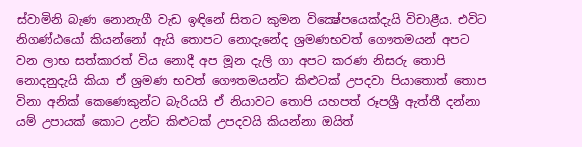ස්වාමිනි බැණ නොනැගී වැඩ ඉඳිනේ සිතට කුමන වික්‍ෂේපයෙක්දැයි විචාළීය. එවිට නිගණ්ඨයෝ කියන්නෝ ඇයි තොපට නොදැනේද ශ්‍රමණභවත් ගෞතමයන් අපට වන ලාභ සත්කාරත් විය නොදී අප මූන දැලි ගා අපට කරණ නිසරු තොපි නොදනුදැයි කියා ඒ ශ්‍රමණ භවත් ගෞතමයන්ට කිළුටක් උපදවා පියාතොත් තොප විනා අනික් කෙණෙකුන්ට බැරියයි ඒ නියාවට තොපි යහපත් රූපශ්‍රී ඇත්තී දන්නා යම් උපායක් කොට උන්ට කිළුටක් උපදවයි කියන්නා ඔයිත්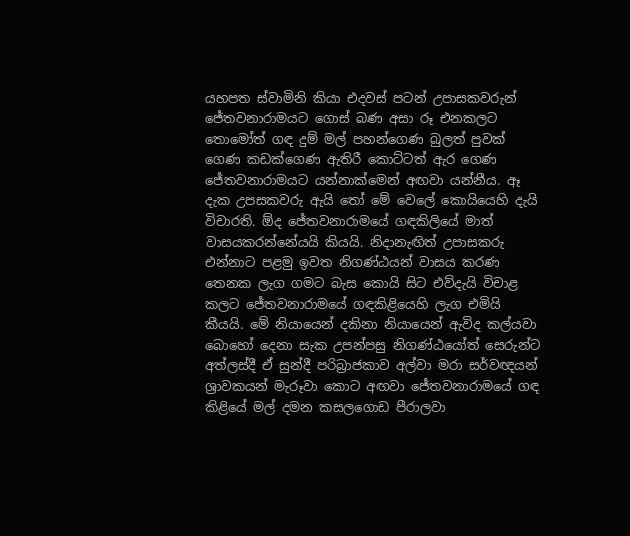යහපත ස්වාමිනි කියා එදවස් පටන් උපාසකවරුන් ජේතවනාරාමයට ගොස් බණ අසා රූ එනකලට තොමෝත් ගඳ දුම් මල් පහන්ගෙණ බුලත් පුවක් ගෙණ කඩක්ගෙණ ඇතිරී කොට්ටත් ඇර ගෙණ ජේතවනාරාමයට යන්නාක්මෙන් අඟවා යන්නීය. ඈ දැක උපසකවරු ඇයි තෝ මේ වෙලේ කොයියෙහි දැයි විචාරති. ඕද ජේතවනාරාමයේ ගඳකිලියේ මාත් වාසයකරන්නේයයි කියයි. නිදානැඟිත් උපාසකරු එන්නාට පළමු ඉවත නිගණ්ඨයන් වාසය කරණ තෙනක ලැග ගමට බැස කොයි සිට එව්දැයි විචාළ කලට ජේතවනාරාමයේ ගඳකිළියෙහි ලැග එමියි කීයයි. මේ නියායෙන් දකිනා නියායෙන් ඇවිද කල්යවා බොහෝ දෙනා සැක උපන්පසු නිගණ්ඨයෝත් සෙරුන්ට අත්ලස්දී ඒ සුන්දී පරිබ්‍රාජකාව අල්වා මරා සර්වඥයන් ශ්‍රාවකයන් මැරූවා කොට අඟවා ජේතවනාරාමයේ ගඳ කිළියේ මල් දමන කසලගොඩ පීරාලවා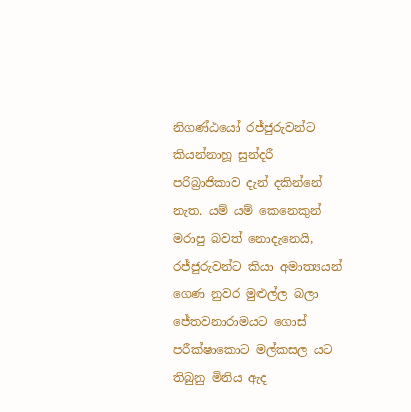නිගණ්ඨයෝ රජ්ජුරුවන්ට කියන්නාහූ සුන්දරී පරිබ්‍රාජිකාව දැන් දකින්නේ නැත. යම් යම් කෙනෙකුන් මරාපු බවත් නොදැනෙයි, රජ්ජුරුවන්ට කියා අමාත්‍යයන් ගෙණ නුවර මුළුල්ල බලා ජේතවනාරාමයට ගොස් පරීක්ෂාකොට මල්කසල යට තිබුනු මිනිය ඇද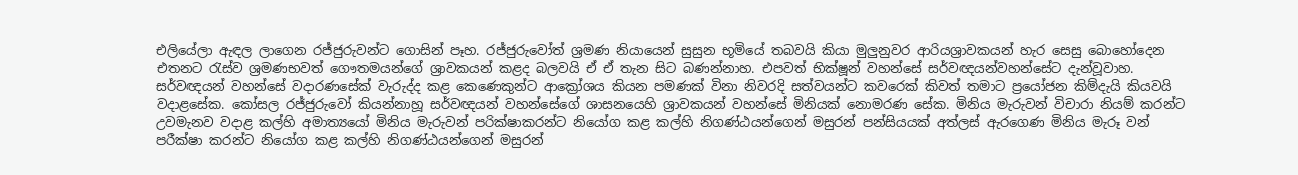එලියේලා ඇඳල ලාගෙන රජ්ජුරුවන්ට ගොසින් පෑහ. රජ්ජුරුවෝත් ශ්‍රමණ නියායෙන් සුසුන භූමියේ තබවයි කියා මුලුනුවර ආරියශ්‍රාවකයන් හැර සෙසු බොහෝදෙන එතනට රැස්ව ශ්‍රමණභවත් ගෞතමයන්ගේ ශ්‍රාවකයන් කළද බලවයි ඒ ඒ තැන සිට බණන්නාහ. එපවත් භික්ෂූන් වහන්සේ සර්වඥයන්වහන්සේට දැන්වූවාහ. සර්වඥයන් වහන්සේ වදාරණසේක් වැරුද්ද කළ කෙණෙකුන්ට ආක්‍රෝශය කියන පමණක් විනා නිවරදි සත්වයන්ට කවරෙක් කිවත් තමාට ප්‍රයෝජන කිම්දැයි කියවයි වදාළසේක. කෝසල රජ්ජුරුවෝ කියන්නාහූ සර්වඥයන් වහන්සේගේ ශාසනයෙහි ශ්‍රාවකයන් වහන්සේ මිනියක් නොමරණ සේක. මිනිය මැරුවන් විචාරා නියම් කරන්ට උවමැනව වදාළ කල්හි අමාත්‍යයෝ මිනිය මැරුවන් පරික්ෂාකරන්ට නියෝග කළ කල්හි නිගණ්ඨයන්ගෙන් මසුරන් පන්සියයක් අත්ලස් ඇරගෙණ මිනිය මැරූ වන් පරීක්ෂා කරන්ට නියෝග කළ කල්හි නිගණ්ඨයන්ගෙන් මසුරන්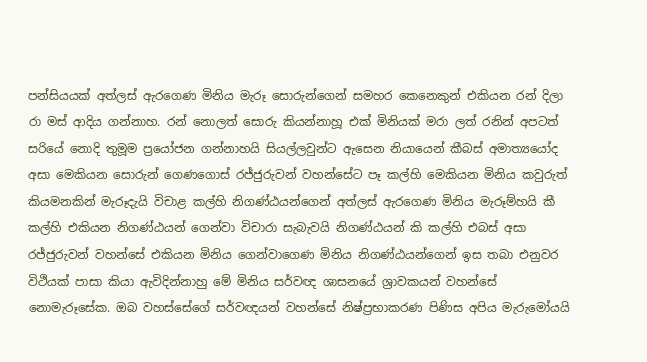පන්සියයක් අත්ලස් ඇරගෙණ මිනිය මැරූ සොරුන්ගෙන් සමහර කෙනෙකුන් එකියන රන් දිලා රා මස් ආදිය ගන්නාහ. රන් නොලත් සොරු කියන්නාහූ එක් මිනියක් මරා ලත් රනින් අපටත් සරියේ නොදි තුමූම ප්‍රයෝජන ගන්නාහයි සියල්ලවුන්ට ඇසෙන නියායෙන් කීබස් අමාත්‍යයෝද අසා මෙකියන සොරුන් ගෙණගොස් රජ්ජුරුවන් වහන්සේට පෑ කල්හි මෙකියන මිනිය කවුරුත් කියමනකින් මැරූදැයි විචාළ කල්හි නිගණ්ඨයන්ගෙන් අත්ලස් ඇරගෙණ මිනිය මැරූම්හයි කී කල්හි එකියන නිගණ්ඨයන් ගෙන්වා විචාරා සැබැවයි නිගණ්ඨයන් කි කල්හි එබස් අසා රජ්ජුරුවන් වහන්සේ එකියන මිනිය ගෙන්වාගෙණ මිනිය නිගණ්ඨයන්ගෙන් ඉස තබා එනුවර විථියක් පාසා කියා ඇවිදින්නාහු මේ මිනිය සර්වඥ ශාසනයේ ශ්‍රාවකයන් වහන්සේ නොමැරූසේක. ඔබ වහස්සේගේ සර්වඥයන් වහන්සේ නිෂ්ප්‍රභාකරණ පිණිස අපිය මැරුමෝයයි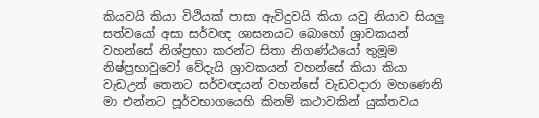කියවයි කියා විථියක් පාසා ඇවිදුවයි කියා යවු නියාව සියලු සත්වයෝ අසා සර්වඥ ශාසනයට බොහෝ ශ්‍රාවකයන් වහන්සේ නිශ්ප්‍රභා කරන්ට සිතා නිගණ්ඨයෝ තුමූම නිෂ්ප්‍රභාවුවෝ වේදැයි ශ්‍රාවකයන් වහන්සේ කියා කියා වැඩඋන් තෙනට සර්වඥයන් වහන්සේ වැඩවදාරා මහණෙනි මා එන්නට පූර්වභාගයෙහි කිනම් කථාවකින් යුක්තවය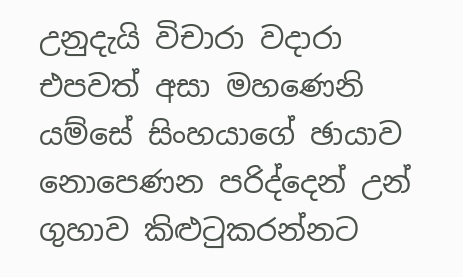උනුදැයි විචාරා වදාරා එපවත් අසා මහණෙනි යම්සේ සිංහයාගේ ඡායාව නොපෙණන පරිද්දෙන් උන් ගුහාව කිළුටුකරන්නට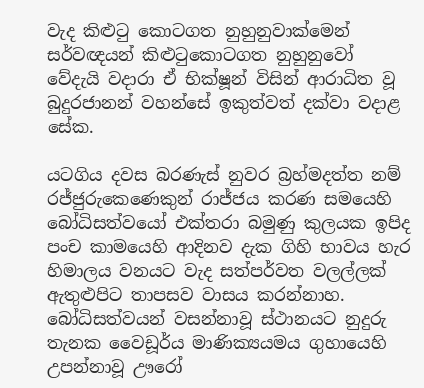වැද කිළුටු කොටගත නුහුනුවාක්මෙන් සර්වඥයන් කිළුටුකොටගත නුහුනුවෝ වේදැයි වදාරා ඒ භික්ෂූන් විසින් ආරාධිත වූ බුදුරජානන් වහන්සේ ඉකුත්වත් දක්වා වදාළ සේක.

යටගිය දවස බරණැස් නුවර බ්‍රහ්මදත්ත නම් රජ්ජුරුකෙණෙකුන් රාජ්ජය කරණ සමයෙහි බෝධිසත්වයෝ එක්තරා බමුණු කුලයක ඉපිද පංච කාමයෙහි ආදිනව දැක ගිහි භාවය හැර හිමාලය වනයට වැද සත්පර්වත වලල්ලක් ඇතුළුපිට තාපසව වාසය කරන්නාහ. බෝධිසත්වයන් වසන්නාවූ ස්ථානයට නුදුරු තැනක වෛඩූර්ය මාණික්‍යයමය ගුහායෙහි උපන්නාවූ ඌරෝ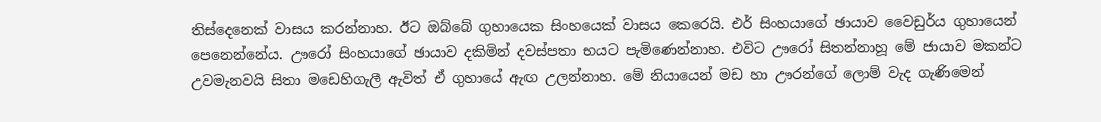තිස්දෙනෙක් වාසය කරන්නාහ. ඊට ඔබ්බේ ගුහායෙක සිංහයෙක් වාසය කෙරෙයි. එර් සිංහයාගේ ඡායාව වෛඩුර්ය ගුහායෙන් පෙනෙන්නේය. ඌරෝ සිංහයාගේ ඡායාව දකිමින් දවස්පතා භයට පැමිණෙන්නාහ. එවිට ඌරෝ සිතන්නාහූ මේ ජායාව මකන්ට උවමැනවයි සිතා මඩෙහිගැලී ඇවිත් ඒ ගුහායේ ඇඟ උලන්නාහ. මේ නියායෙන් මඩ හා ඌරන්ගේ ලොම් වැද ගැණිමෙන්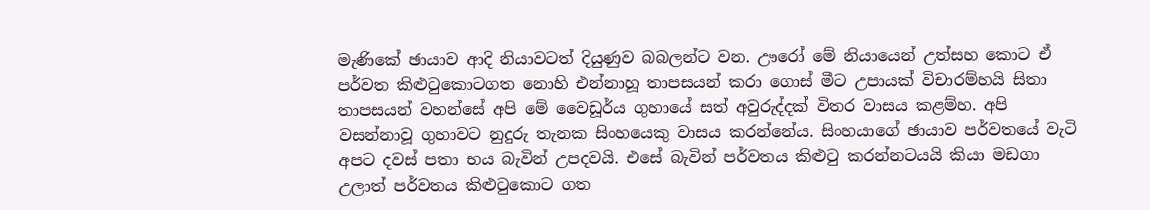මැණිකේ ඡායාව ආදි නියාවටත් දියුණුව බබලන්ට වන. ඌරෝ මේ නියායෙන් උත්සහ කොට ඒ පර්වත කිළුටුකොටගත නොහි එන්නාහූ තාපසයන් කරා ගොස් මීට උපායක් විචාරම්හයි සිතා තාපසයන් වහන්සේ අපි මේ වෛඩූර්ය ගුහායේ සත් අවුරුද්දක් විතර වාසය කළම්හ. අපි වසන්නාවූ ගුහාවට නුදුරු තැනක සිංහයෙකු වාසය කරන්නේය. සිංහයාගේ ඡායාව පර්වතයේ වැටි අපට දවස් පතා භය බැවින් උපදවයි. එසේ බැවින් පර්වතය කිළුටු කරන්නටයයි කියා මඩගා උලාත් පර්වතය කිළුටුකොට ගත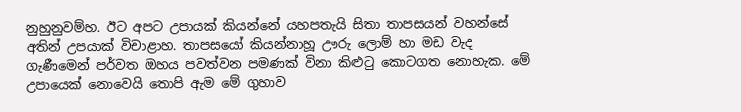නුහුනුවම්හ. ඊට අපට උපායක් කියන්නේ යහපතැයි සිතා තාපසයන් වහන්සේ අතින් උපයාක් විචාළාහ. තාපසයෝ කියන්නාහූ ඌරු ලොම් හා මඩ වැද ගැණීමෙන් පර්වත ඔහය පවත්වන පමණක් විනා කිළුටු කොටගත නොහැක. මේ උපායෙක් නොවෙයි තොපි ඇම මේ ගුහාව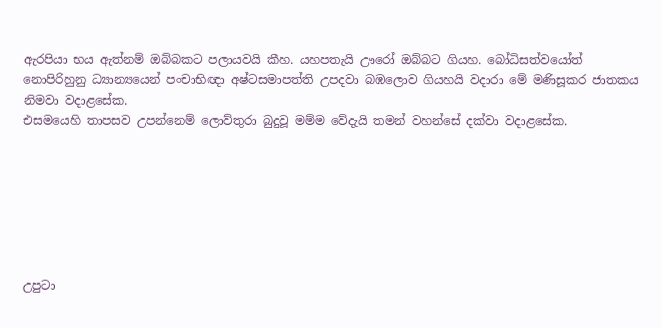ඇරපියා භය ඇත්නම් ඔබ්බකට පලායවයි කීහ. යහපතැයි ඌරෝ ඔබ්බට ගියහ. බෝධිසත්වයෝත් නොපිරිහුනු ධ්‍යාන්‍යයෙන් පංචාභිඥා අෂ්ටසමාපත්ති උපදවා බඹලොව ගියහයි වදාරා මේ මණිසූකර ජාතකය නිමවා වදාළසේක.
එසමයෙහි තාපසව උපන්නෙම් ලොව්තුරා බුදුවූ මම්ම වේදැයි තමන් වහන්සේ දක්වා වදාළසේක.







උපුටා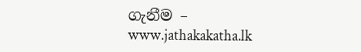ගැනීම – www.jathakakatha.lk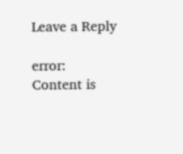Leave a Reply

error: Content is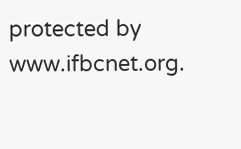protected by www.ifbcnet.org.